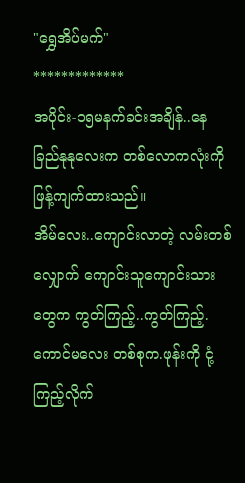"ရွှေအိပ်မက်"
*************
အပိုင်း-၁၅မနက်ခင်းအချိန်..နေခြည်နုနုလေးက တစ်လောကလုံးကို ဖြန့်ကျက်ထားသည်။
အိမ်လေး..ကျောင်းလာတဲ့ လမ်းတစ်လျှောက် ကျောင်းသူကျောင်းသားတွေက ကွတ်ကြည့်..ကွတ်ကြည့်.
ကောင်မလေး တစ်စုက.ဖုန်းကို ငုံ့ကြည့်လိုက်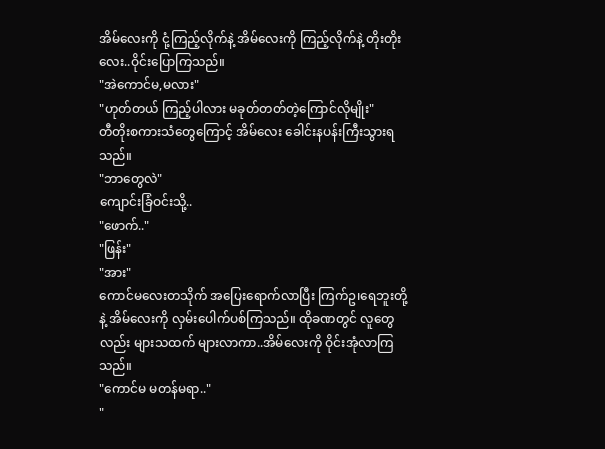အိမ်လေးကို ငုံ့ကြည့်လိုက်နဲ့ အိမ်လေးကို ကြည့်လိုက်နဲ့ တိုးတိုးလေး..ဝိုင်းပြောကြသည်။
"အဲကောင်မ,မလား"
"ဟုတ်တယ် ကြည့်ပါလား မခုတ်တတ်တဲ့ကြောင်လိုမျိုး"
တီတိုးစကားသံတွေကြောင့် အိမ်လေး ခေါင်းနပန်းကြီးသွားရသည်။
"ဘာတွေလဲ"
ကျောင်းခြံဝင်းသို့..
"ဖောက်.."
"ဖြန်း"
"အား"
ကောင်မလေးတသိုက် အပြေးရောက်လာပြီး ကြက်ဥ၊ရေဘူးတို့နဲ့ အိမ်လေးကို လှမ်းပေါက်ပစ်ကြသည်။ ထိုခဏတွင် လူတွေလည်း များသထက် များလာကာ..အိမ်လေးကို ဝိုင်းအုံလာကြသည်။
"ကောင်မ မတန်မရာ.."
"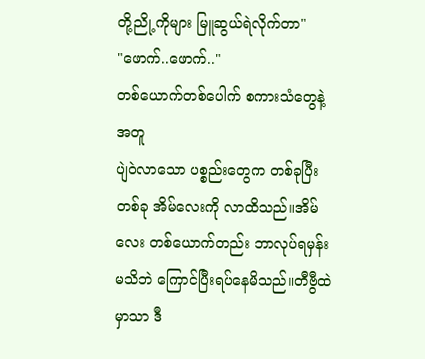တို့ညို့ကိုများ မြူဆွယ်ရဲလိုက်တာ"
"ဖောက်..ဖောက်.."
တစ်ယောက်တစ်ပေါက် စကားသံတွေနဲ့အတူ
ပျဲဝဲလာသော ပစ္စည်းတွေက တစ်ခုပြီးတစ်ခု အိမ်လေးကို လာထိသည်။အိမ်လေး တစ်ယောက်တည်း ဘာလုပ်ရမှန်းမသိဘဲ ကြောင်ပြီးရပ်နေမိသည်။တီဗွီထဲမှာသာ ဒီ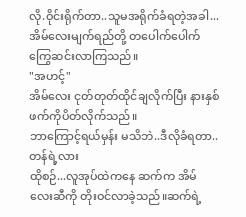လို.ဝိုင်းရိုက်တာ..သူမအရိုက်ခံရတဲ့အခါ...အိမ်လေးမျက်ရည်တို့ တပေါက်ပေါက်ကြွေဆင်းလာကြသည်။
"အဟင့်"
အိမ်လေး ငုတ်တုတ်ထိုင်ချလိုက်ပြီး နားနှစ်ဖက်ကိုပိတ်လိုက်သည်။
ဘာကြောင့်ရယ်မှန်း မသိဘဲ..ဒီလိုခံရတာ..တန်ရဲ့လား
ထိုစဉ်...လူအုပ်ထဲကနေ ဆက်က အိမ်လေးဆီကို တိုးဝင်လာခဲ့သည်။ဆက်ရဲ့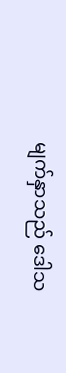မျက်နှာသည် ဒေါသ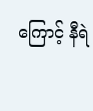ကြောင့် နီရဲ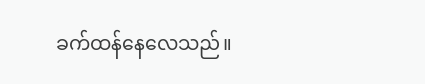ခက်ထန်နေလေသည်။